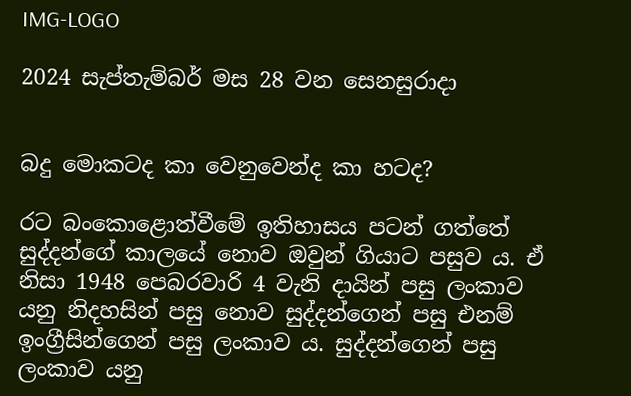IMG-LOGO

2024 සැප්තැම්බර් මස 28 වන සෙනසුරාදා


බදු මොකටද කා වෙනුවෙන්ද කා හටද?

රට බංකොළොත්වීමේ ඉතිහාසය පටන් ගත්තේ සුද්දන්ගේ කාලයේ නොව ඔවුන් ගියාට පසුව ය. ඒ නිසා 1948 පෙබරවාරි 4 වැනි දායින් පසු ලංකාව යනු නිදහසින් පසු නොව සුද්දන්ගෙන් පසු එනම් ඉංග්‍රීසින්ගෙන් පසු ලංකාව ය. සුද්දන්ගෙන් පසු ලංකාව යනු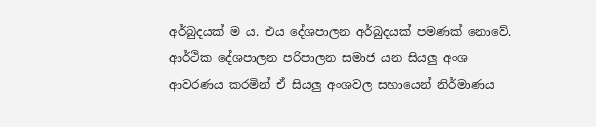අර්බුදයක් ම ය. එය දේශපාලන අර්බුදයක් පමණක් නොවේ. ආර්ථික දේශපාලන පරිපාලන සමාජ යන සියලු‍ අංශ ආවරණය කරමින් ඒ සියලු‍ අංශවල සහායෙන් නිර්මාණය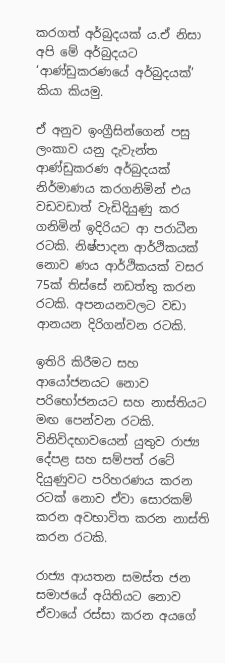කරගත් අර්බුදයක් ය.ඒ නිසා අපි මේ අර්බුදයට ‘ආණ්ඩුකරණයේ අර්බුදයක්’ කියා කියමු.

ඒ අනුව ඉංග්‍රීසින්ගෙන් පසු ලංකාව යනු දැවැන්ත ආණ්ඩුකරණ අර්බුදයක් නිර්මාණය කරගනිමින් එය වඩවඩාත් වැඩිදියුණු කර ගනිමින් ඉදිරියට ආ පරාධීන රටකි. නිෂ්පාදන ආර්ථිකයක් නොව ණය ආර්ථිකයක් වසර 75ක් තිස්සේ නඩත්තු කරන රටකි. අපනයනවලට වඩා ආනයන දිරිගන්වන රටකි.

ඉතිරි කිරීමට සහ ආයෝජනයට නොව පරිභෝජනයට සහ නාස්තියට මඟ පෙන්වන රටකි. විනිවිදභාවයෙන් යුතුව රාජ්‍ය දේපළ සහ සම්පත් රටේ දියුණුවට පරිහරණය කරන රටක් නොව ඒවා සොරකම් කරන අවභාවිත කරන නාස්ති කරන රටකි.

රාජ්‍ය ආයතන සමස්ත ජන සමාජයේ අයිතියට නොව ඒවායේ රස්සා කරන අයගේ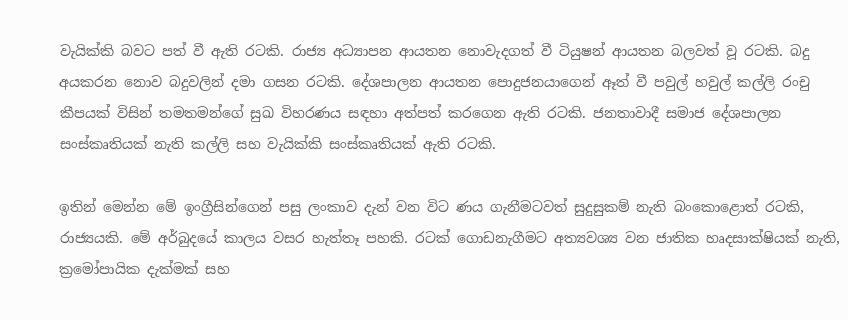වැයික්කි බවට පත් වී ඇති රටකි. රාජ්‍ය අධ්‍යාපන ආයතන නොවැදගත් වී ටියුෂන් ආයතන බලවත් වූ රටකි. බදු අයකරන නොව බදුවලින් දමා ගසන රටකි. දේශපාලන ආයතන පොදුජනයාගෙන් ඈත් වී පවුල් හවුල් කල්ලි රංචු කීපයක් විසින් තමතමන්ගේ සුඛ විහරණය සඳහා අත්පත් කරගෙන ඇති රටකි. ජනතාවාදී සමාජ දේශපාලන සංස්කෘතියක් නැති කල්ලි සහ වැයික්කි සංස්කෘතියක් ඇති රටකි.

ඉතින් මෙන්න මේ ඉංග්‍රීසින්ගෙන් පසු ලංකාව දැන් වන විට ණය ගැනීමටවත් සුදුසුකම් නැති බංකොළොත් රටකි, රාජ්‍යයකි. මේ අර්බුදයේ කාලය වසර හැත්තෑ පහකි. රටක් ගොඩනැගීමට අත්‍යවශ්‍ය වන ජාතික හෘදසාක්ෂියක් නැති, ක්‍රමෝපායික දැක්මක් සහ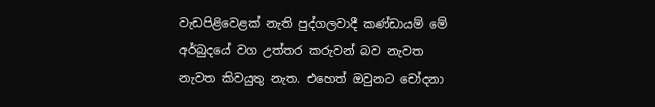වැඩපිළිවෙළක් නැති පුද්ගලවාදී කණ්ඩායම් මේ අර්බුදයේ වග උත්තර කරුවන් බව නැවත නැවත කිවයුතු නැත. එහෙත් ඔවුනට චෝදනා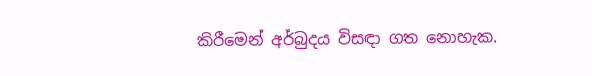කිරීමෙන් අර්බුදය විසඳා ගත නොහැක.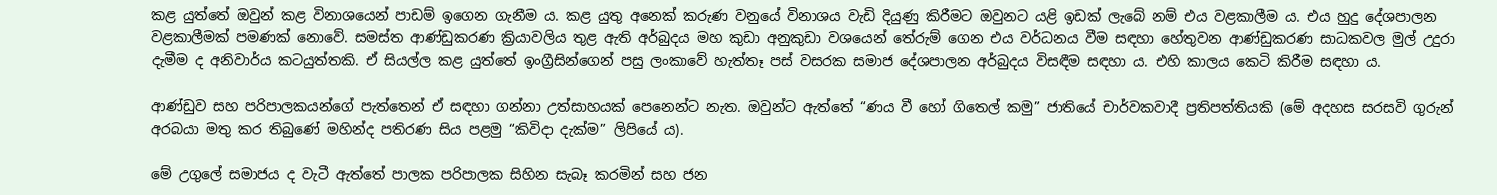කළ යුත්තේ ඔවුන් කළ විනාශයෙන් පාඩම් ඉගෙන ගැනීම ය. කළ යුතු අනෙක් කරුණ වනුයේ විනාශය වැඩි දියුණු කිරීමට ඔවුනට යළි ඉඩක් ලැබේ නම් එය වළකාලීම ය. එය හුදු දේශපාලන වළකාලීමක් පමණක් නොවේ. සමස්ත ආණ්ඩුකරණ ක්‍රියාවලිය තුළ ඇති අර්බුදය මහ කුඩා අනුකුඩා වශයෙන් තේරුම් ගෙන එය වර්ධනය වීම සඳහා හේතුවන ආණ්ඩුකරණ සාධකවල මුල් උදුරා දැමීම ද අනිවාර්ය කටයුත්තකි. ඒ සියල්ල කළ යුත්තේ ඉංග්‍රීසින්ගෙන් පසු ලංකාවේ හැත්තෑ පස් වසරක සමාජ දේශපාලන අර්බුදය විසඳීම සඳහා ය. එහි කාලය කෙටි කිරීම සඳහා ය.

ආණ්ඩුව සහ පරිපාලකයන්ගේ පැත්තෙන් ඒ සඳහා ගන්නා උත්සාහයක් පෙනෙන්ට නැත. ඔවුන්ට ඇත්තේ “ණය වී හෝ ගිතෙල් කමු” ජාතියේ චාර්වකවාදී ප්‍රතිපත්තියකි (මේ අදහස සරසවි ගුරුන් අරබයා මතු කර තිබුණේ මහින්ද පතිරණ සිය පළමු “කිවිදා දැක්ම” ලිපියේ ය).

මේ උගුලේ සමාජය ද වැටී ඇත්තේ පාලක පරිපාලක සිහින සැබෑ කරමින් සහ ජන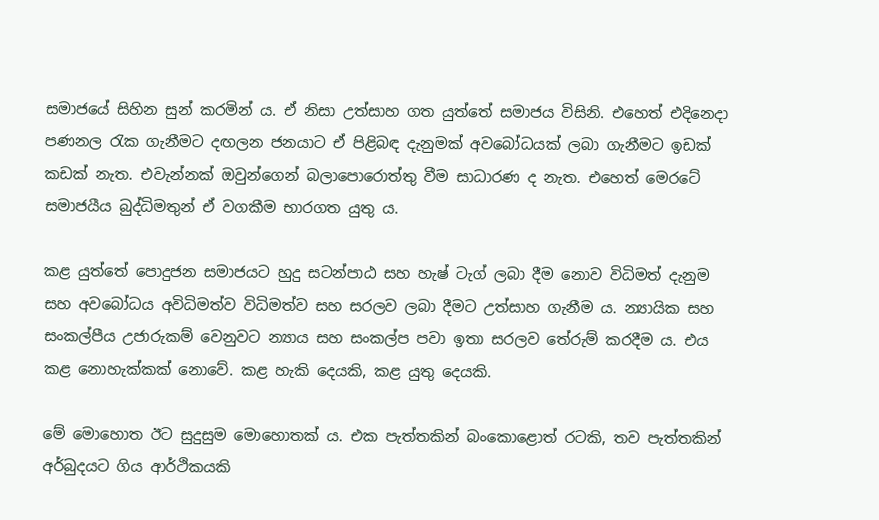සමාජයේ සිහින සුන් කරමින් ය. ඒ නිසා උත්සාහ ගත යුත්තේ සමාජය විසිනි. එහෙත් එදිනෙදා පණනල රැක ගැනීමට දඟලන ජනයාට ඒ පිළිබඳ දැනුමක් අවබෝධයක් ලබා ගැනීමට ඉඩක් කඩක් නැත. එවැන්නක් ඔවුන්ගෙන් බලාපොරොත්තු වීම සාධාරණ ද නැත. එහෙත් මෙරටේ සමාජයීය බුද්ධිමතුන් ඒ වගකීම භාරගත යුතු ය.

කළ යුත්තේ පොදුජන සමාජයට හුදු සටන්පාඨ සහ හැෂ් ටැග් ලබා දීම නොව විධිමත් දැනුම සහ අවබෝධය අවිධිමත්ව විධිමත්ව සහ සරලව ලබා දීමට උත්සාහ ගැනීම ය. න්‍යායික සහ සංකල්පීය උජාරුකම් වෙනුවට න්‍යාය සහ සංකල්ප පවා ඉතා සරලව තේරුම් කරදීම ය. එය කළ නොහැක්කක් නොවේ. කළ හැකි දෙයකි, කළ යුතු දෙයකි.

මේ මොහොත ඊට සුදුසුම මොහොතක් ය. එක පැත්තකින් බංකොළොත් රටකි, තව පැත්තකින් අර්බුදයට ගිය ආර්ථිකයකි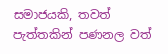සමාජයකි, තවත් පැත්තකින් පණනල වත්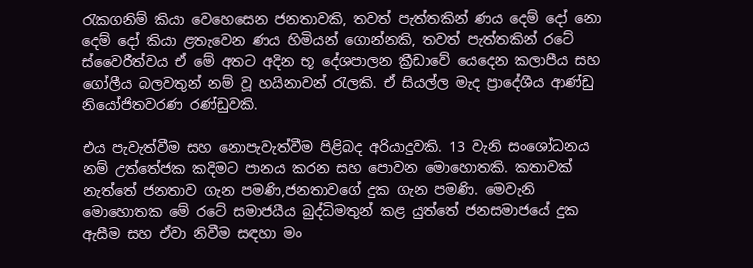රැකගනිම් කියා වෙහෙසෙන ජනතාවකි, තවත් පැත්තකින් ණය දෙම් දෝ නො දෙම් දෝ කියා ළතැවෙන ණය හිමියන් ගොන්නකි, තවත් පැත්තකින් රටේ ස්වෛරීත්වය ඒ මේ අතට අදින භූ දේශපාලන ක්‍රීඩාවේ යෙදෙන කලාපීය සහ ගෝලීය බලවතුන් නම් වූ හයිනාවන් රැලකි. ඒ සියල්ල මැද ප්‍රාදේශීය ආණ්ඩු නියෝජිතවරණ රණ්ඩුවකි.

එය පැවැත්වීම සහ නොපැවැත්වීම පිළිබද අරියාදුවකි. 13 වැනි සංශෝධනය නම් උත්තේජක කදිමට පානය කරන සහ පොවන මොහොතකි. කතාවක් නැත්තේ ජනතාව ගැන පමණි,ජනතාවගේ දුක ගැන පමණි. මෙවැනි මොහොතක මේ රටේ සමාජයීය බුද්ධිමතුන් කළ යුත්තේ ජනසමාජයේ දුක ඇසීම සහ ඒවා නිවීම සඳහා මං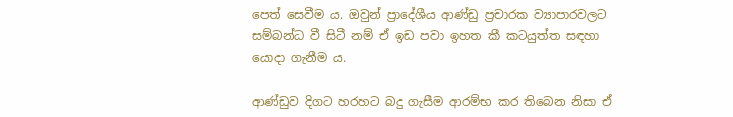පෙත් සෙවීම ය. ඔවුන් ප්‍රාදේශීය ආණ්ඩු ප්‍රචාරක ව්‍යාපාරවලට සම්බන්ධ වී සිටී නම් ඒ ඉඩ පවා ඉහත කී කටයුත්ත සඳහා යොදා ගැනීම ය.

ආණ්ඩුව දිගට හරහට බදු ගැසීම ආරම්භ කර තිබෙන නිසා ඒ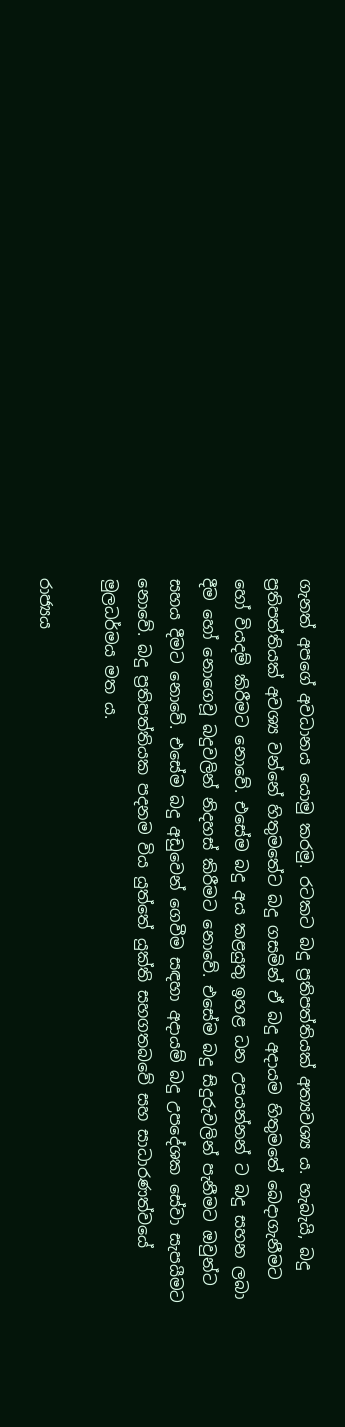ගැනත් අපගේ අවධානය යොමු කරමු. රටකට බදු ප්‍රතිපත්තියක් අත්‍යවශ්‍ය ය. හැබැයි, බදු ප්‍රතිපත්තියක් අවශ්‍ය වන්නේ හිතුමතේට බදු ගසමින් ඒ බදු අදායම හිතුමතේ බෙදාගැනීමට හෝ වියදම් කිරීමට නොවේ. එසේම බදු අය කළයුතු ඉහළ ධන උපයන්නන් ට බදු සහන ලබා දීම හෝ නොගෙවූ බදුවලින් නිදහස් කිරීමට නොවේ. එසේම බදු සිදුරුවලින් පැනීමට ඔවුන්ට සහය දීමට නොවේ. එසේම බදු අඩුවෙන් ගෙවීම සඳහා අදායම් බදු උපදේශක සේවා සැපයීමට නොවේ. බදු ප්‍රතිපත්තියක පදනම විය යුත්තේ යුක්ති සහගතබවේ සහ සාධාරණත්වයේ මුලධර්මය මත ය.

රාජ්‍යය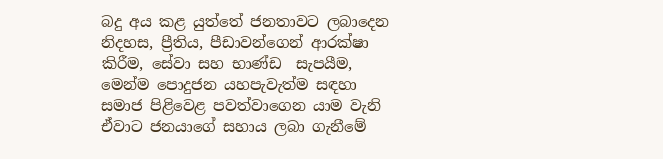බදු අය කළ යුත්තේ ජනතාවට ලබාදෙන නිදහස, ප්‍රීතිය, පීඩාවන්ගෙන් ආරක්ෂා කිරීම, සේවා සහ භාණ්ඩ  සැපයීම, මෙන්ම පොදුජන යහපැවැත්ම සඳහා සමාජ පිළිවෙළ පවත්වාගෙන යාම වැනි ඒවාට ජනයාගේ සහාය ලබා ගැනීමේ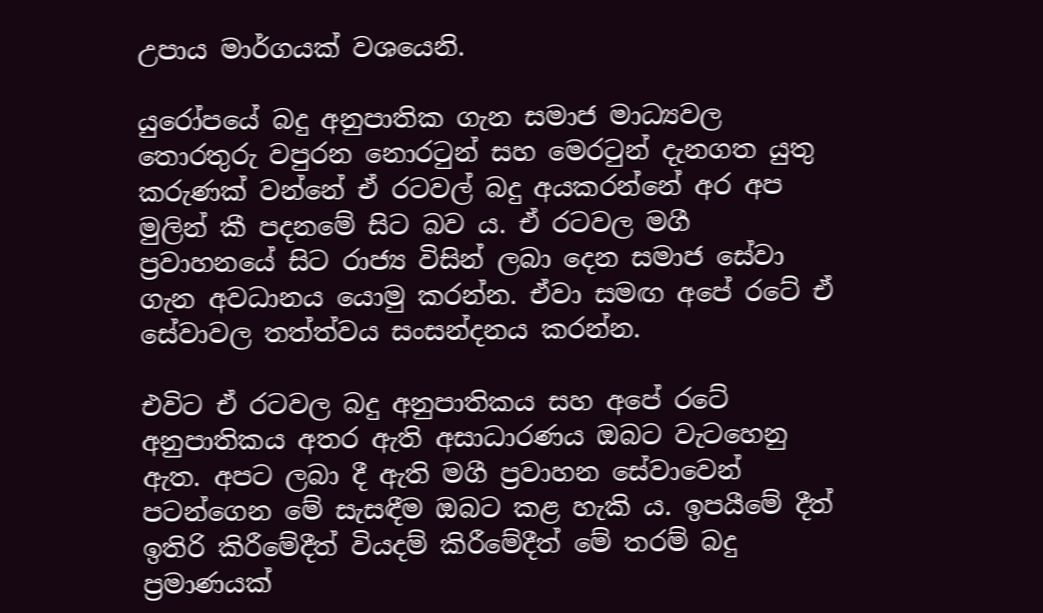උපාය මාර්ගයක් වශයෙනි.

යුරෝපයේ බදු අනුපාතික ගැන සමාජ මාධ්‍යවල තොරතුරු වපුරන නොරටුන් සහ මෙරටුන් දැනගත යුතු කරුණක් වන්නේ ඒ රටවල් බදු අයකරන්නේ අර අප මුලින් කී පදනමේ සිට බව ය. ඒ රටවල මගී ප්‍රවාහනයේ සිට රාජ්‍ය විසින් ලබා දෙන සමාජ සේවා ගැන අවධානය යොමු කරන්න. ඒවා සමඟ අපේ රටේ ඒ සේවාවල තත්ත්වය සංසන්දනය කරන්න.

එවිට ඒ රටවල බදු අනුපාතිකය සහ අපේ රටේ අනුපාතිකය අතර ඇති අසාධාරණය ඔබට වැටහෙනු ඇත. අපට ලබා දී ඇති මගී ප්‍රවාහන සේවාවෙන් පටන්ගෙන මේ සැසඳීම ඔබට කළ හැකි ය. ඉපයීමේ දීත් ඉතිරි කිරීමේදීත් වියදම් කිරීමේදීත් මේ තරම් බදු ප්‍රමාණයක්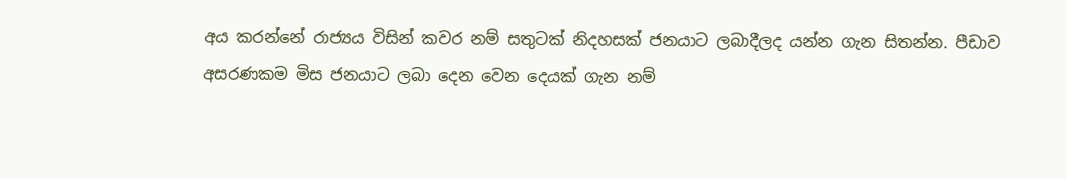අය කරන්නේ රාජ්‍යය විසින් කවර නම් සතුටක් නිදහසක් ජනයාට ලබාදීලද යන්න ගැන සිතන්න. පීඩාව අසරණකම මිස ජනයාට ලබා දෙන වෙන දෙයක් ගැන නම්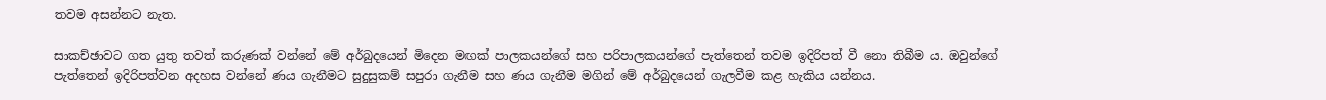තවම අසන්නට නැත.

සාකච්ඡාවට ගත යුතු තවත් කරුණක් වන්නේ මේ අර්බුදයෙන් මිදෙන මඟක් පාලකයන්ගේ සහ පරිපාලකයන්ගේ පැත්තෙන් තවම ඉදිරිපත් වී නො තිබීම ය. ඔවුන්ගේ පැත්තෙන් ඉදිරිපත්වන අදහස වන්නේ ණය ගැනීමට සුදුසුකම් සපුරා ගැනීම සහ ණය ගැනීම මගින් මේ අර්බුදයෙන් ගැලවීම කළ හැකිය යන්නය.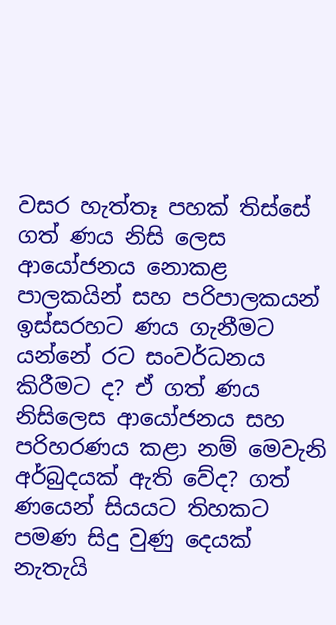වසර හැත්තෑ පහක් තිස්සේ ගත් ණය නිසි ලෙස ආයෝජනය නොකළ පාලකයින් සහ පරිපාලකයන් ඉස්සරහට ණය ගැනීමට යන්නේ රට සංවර්ධනය කිරීමට ද? ඒ ගත් ණය නිසිලෙස ආයෝජනය සහ පරිහරණය කළා නම් මෙවැනි අර්බුදයක් ඇති වේද? ගත් ණයෙන් සියයට තිහකට පමණ සිදු වුණු දෙයක් නැතැයි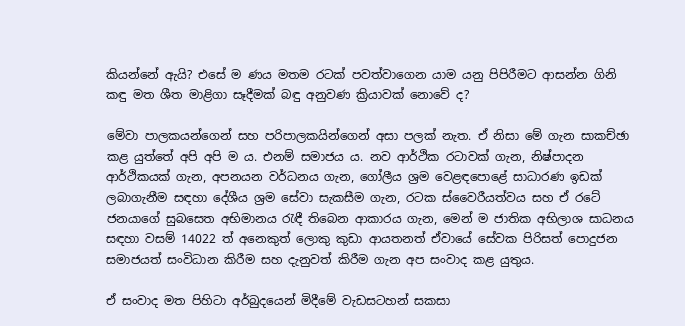කියන්නේ ඇයි? එසේ ම ණය මතම රටක් පවත්වාගෙන යාම යනු පිපිරීමට ආසන්න ගිනි කඳු මත ශීත මාළිගා සෑදීමක් බඳු අනුවණ ක්‍රියාවක් නොවේ ද?

මේවා පාලකයන්ගෙන් සහ පරිපාලකයින්ගෙන් අසා පලක් නැත. ඒ නිසා මේ ගැන සාකච්ඡා කළ යුත්තේ අපි අපි ම ය. එනම් සමාජය ය. නව ආර්ථික රටාවක් ගැන, නිෂ්පාදන ආර්ථිකයක් ගැන, අපනයන වර්ධනය ගැන, ගෝලීය ශ්‍රම වෙළඳපොළේ සාධාරණ ඉඩක් ලබාගැනීම සඳහා දේශීය ශ්‍රම සේවා සැකසීම ගැන, රටක ස්වෛරීයත්වය සහ ඒ රටේ ජනයාගේ සුබසෙත අභිමානය රැඳී තිබෙන ආකාරය ගැන, මෙන් ම ජාතික අභිලාශ සාධනය සඳහා වසම් 14022 ත් අනෙකුත් ලොකු කුඩා ආයතනත් ඒවායේ සේවක පිරිසත් පොදුජන සමාජයත් සංවිධාන කිරීම සහ දැනුවත් කිරීම ගැන අප සංවාද කළ යුතුය.

ඒ සංවාද මත පිහිටා අර්බුදයෙන් මිදීමේ වැඩසටහන් සකසා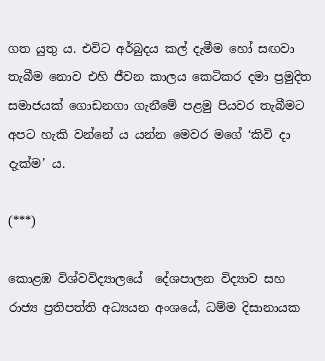ගත යුතු ය. එවිට අර්බුදය කල් දැමීම හෝ සඟවා තැබීම නොව එහි ජීවන කාලය කෙටිකර දමා ප්‍රමුදිත සමාජයක් ගොඩනගා ගැනීමේ පළමු පියවර තැබීමට අපට හැකි වන්නේ ය යන්න මෙවර මගේ ‘කිවි දා දැක්ම’ ය.

(***)

කොළඹ විශ්වවිද්‍යාලයේ  දේශපාලන විද්‍යාව සහ රාජ්‍ය ප්‍රතිපත්ති අධ්‍යයන අංශයේ, ධම්ම දිසානායක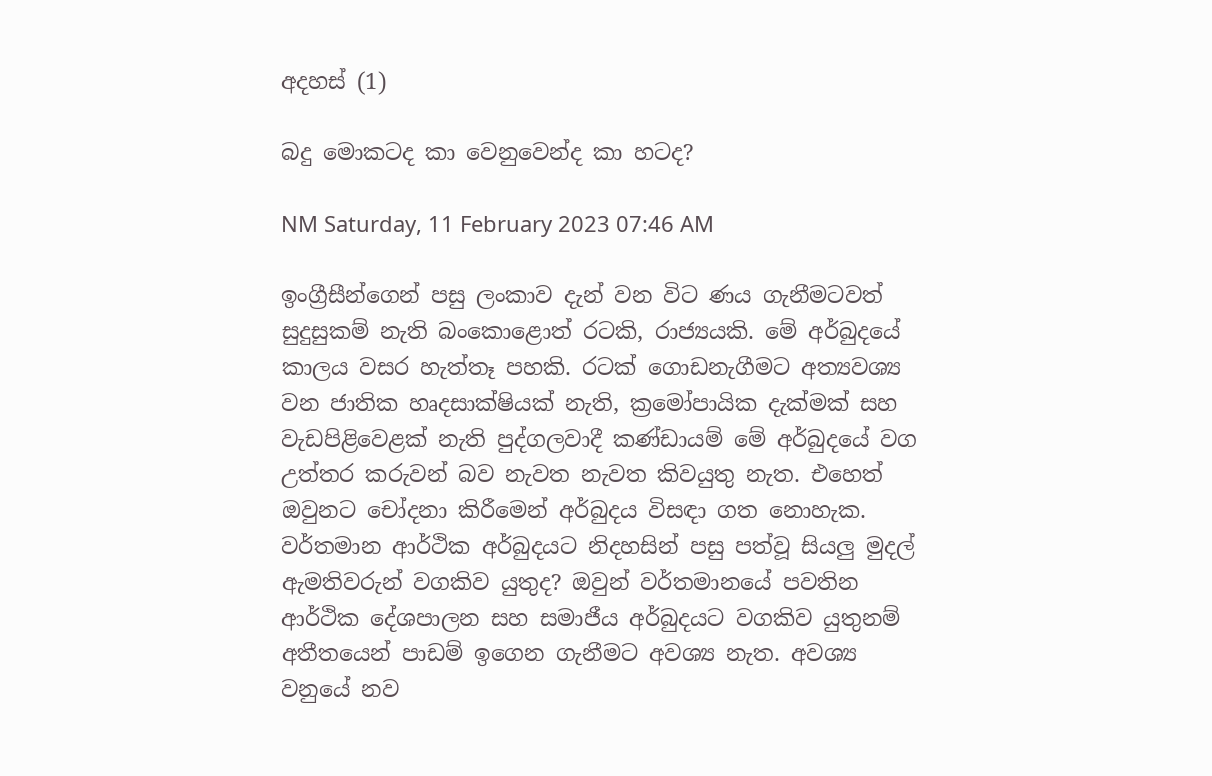අදහස් (1)

බදු මොකටද කා වෙනුවෙන්ද කා හටද?

NM Saturday, 11 February 2023 07:46 AM

ඉංග්‍රීසීන්ගෙන් පසු ලංකාව දැන් වන විට ණය ගැනීමටවත් සුදුසුකම් නැති බංකොළොත් රටකි, රාජ්‍යයකි. මේ අර්බුදයේ කාලය වසර හැත්තෑ පහකි. රටක් ගොඩනැගීමට අත්‍යවශ්‍ය වන ජාතික හෘදසාක්ෂියක් නැති, ක්‍රමෝපායික දැක්මක් සහ වැඩපිළිවෙළක් නැති පුද්ගලවාදී කණ්ඩායම් මේ අර්බුදයේ වග උත්තර කරුවන් බව නැවත නැවත කිවයුතු නැත. එහෙත් ඔවුනට චෝදනා කිරීමෙන් අර්බුදය විසඳා ගත නොහැක. වර්තමාන ආර්ථික අර්බුදයට නිදහසින් පසු පත්වූ සියලු මුදල් ඇමතිවරුන් වගකිව යුතුද? ඔවුන් වර්තමානයේ පවතින ආර්ථික දේශපාලන සහ සමාජීය අර්බුදයට වගකිව යුතුනම් අතීතයෙන් පාඩම් ඉගෙන ගැනීමට අවශ්‍ය නැත. අවශ්‍ය වනුයේ නව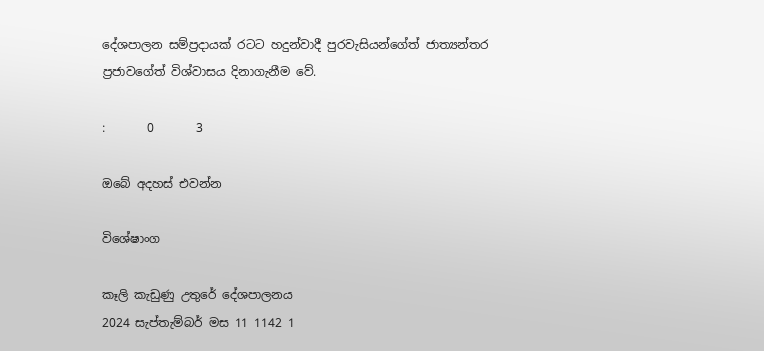දේශපාලන සම්ප්‍රදායක් රටට හදුන්වාදී පුරවැසියන්ගේත් ජාත්‍යන්තර ප්‍රජාවගේත් විශ්වාසය දිනාගැනීම වේ.

:       0       3

ඔබේ අදහස් එවන්න

විශේෂාංග

කෑලි කැඩුණු උතුරේ දේශපාලනය
2024 සැප්තැම්බර් මස 11 1142 1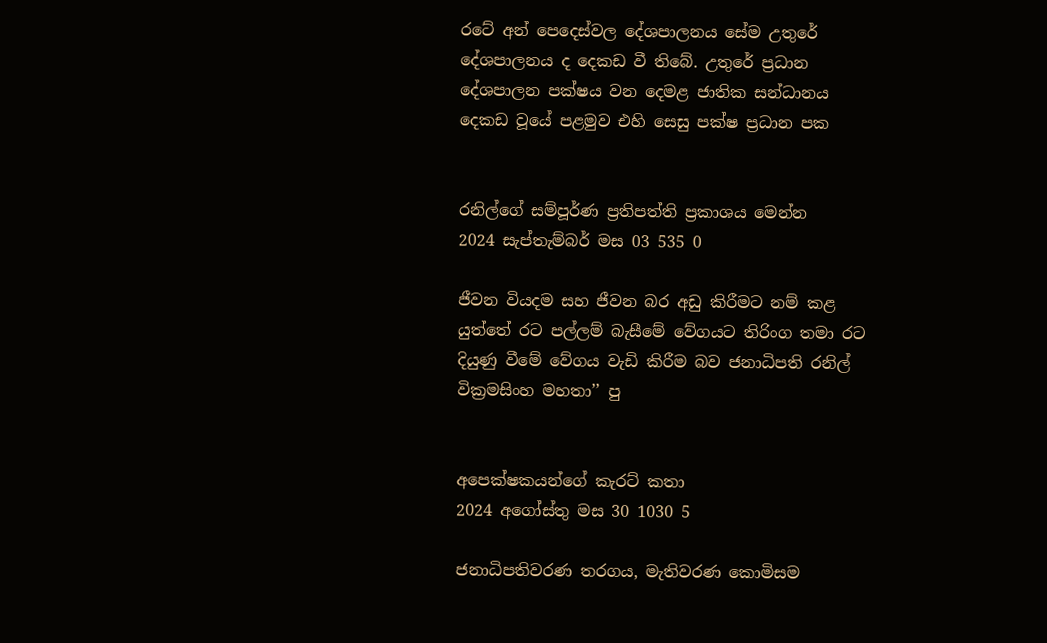රටේ අන් පෙදෙස්වල දේශපාලනය සේම උතුරේ දේශපාලනය ද දෙකඩ වී තිබේ. උතුරේ ප්‍රධාන දේශපාලන පක්ෂය වන දෙමළ ජාතික සන්ධානය දෙකඩ වූයේ පළමුව එහි සෙසු පක්ෂ ප්‍රධාන පක


රනිල්ගේ සම්පූර්ණ ප්‍රතිපත්ති ප්‍රකාශය මෙන්න
2024 සැප්තැම්බර් මස 03 535 0

ජීවන වියදම සහ ජීවන බර අඩු කිරීමට නම් කළ යුත්තේ රට පල්ලම් බැසීමේ වේගයට තිරිංග තමා රට දියුණු වීමේ වේගය වැඩි කිරීම බව ජනාධිපති රනිල් වික්‍රමසිංහ මහතා’’ පු


අපෙක්ෂකයන්ගේ කැරට් කතා
2024 අගෝස්තු මස 30 1030 5

ජනාධිපතිවරණ තරගය, මැතිවරණ කොමිසම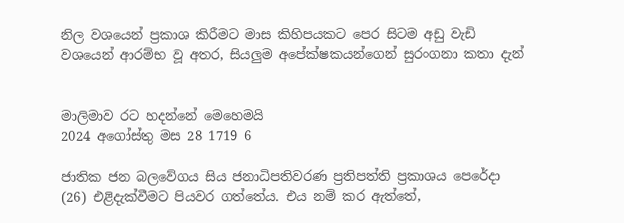නිල වශයෙන් ප්‍රකාශ කිරීමට මාස කිහිපයකට පෙර සිටම අඩු වැඩි වශයෙන් ආරම්භ වූ අතර, සියලුම අපේක්ෂකයන්ගෙන් සුරංගනා කතා දැන්


මාලිමාව රට හදන්නේ මෙහෙමයි
2024 අගෝස්තු මස 28 1719 6

ජාතික ජන බලවේගය සිය ජනාධිපතිවරණ ප්‍රතිපත්ති ප්‍රකාශය පෙරේදා (26) එළිදැක්වීමට පියවර ගත්තේය. එය නම් කර ඇත්තේ,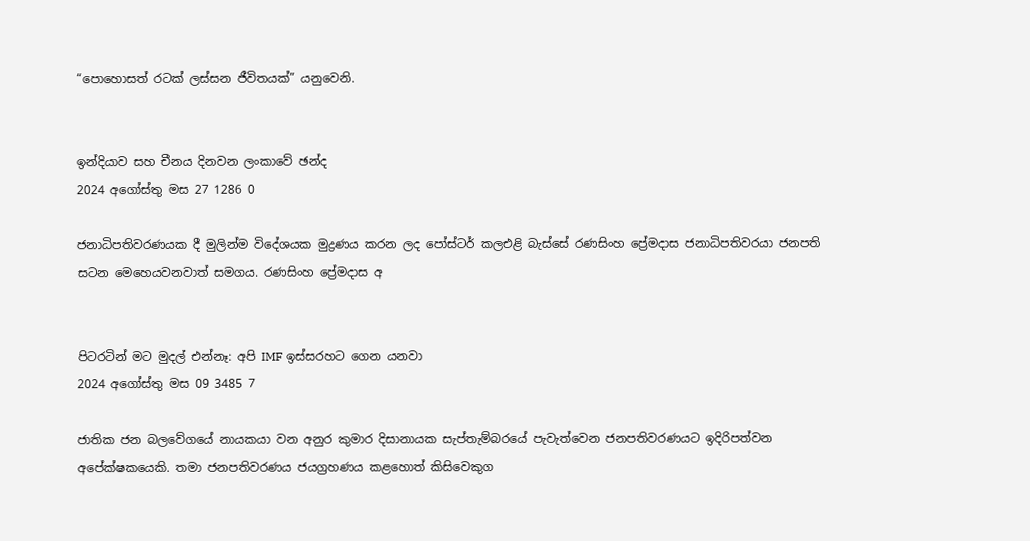“පොහොසත් රටක් ලස්සන ජීවිතයක්” යනුවෙනි.


ඉන්දියාව සහ චීනය දිනවන ලංකාවේ ඡන්ද
2024 අගෝස්තු මස 27 1286 0

ජනාධිපතිවරණයක දී මුලින්ම විදේශයක මුද්‍රණය කරන ලද පෝස්ටර් කලඑළි බැස්සේ රණසිංහ ප්‍රේමදාස ජනාධිපතිවරයා ජනපති සටන මෙහෙයවනවාත් සමගය. රණසිංහ ප්‍රේමදාස අ


පිටරටින් මට මුදල් එන්නෑ: අපි IMF ඉස්සරහට ගෙන යනවා
2024 අගෝස්තු මස 09 3485 7

ජාතික ජන බලවේගයේ නායකයා වන අනුර කුමාර දිසානායක සැප්තැම්බරයේ පැවැත්වෙන ජනපතිවරණයට ඉදිරිපත්වන අපේක්ෂකයෙකි. තමා ජනපතිවරණය ජයග්‍රහණය කළහොත් කිසිවෙකුග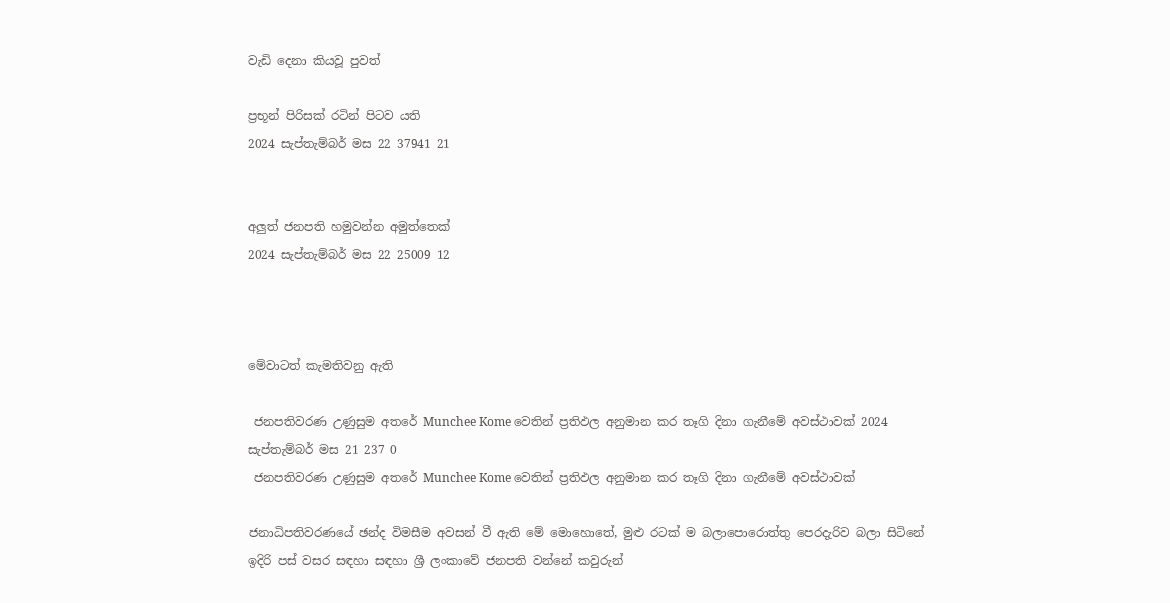වැඩි දෙනා කියවූ පුවත්

ප්‍රභූන් පිරිසක් රටින් පිටව යති
2024 සැප්තැම්බර් මස 22 37941 21


අලුත් ජනපති හමුවන්න අමුත්තෙක්
2024 සැප්තැම්බර් මස 22 25009 12



මේවාටත් කැමතිවනු ඇති

 ජනපතිවරණ උණුසුම අතරේ Munchee Kome වෙතින් ප්‍රතිඵල අනුමාන කර තෑගි දිනා ගැනීමේ අවස්ථාවක් 2024 සැප්තැම්බර් මස 21 237 0
 ජනපතිවරණ උණුසුම අතරේ Munchee Kome වෙතින් ප්‍රතිඵල අනුමාන කර තෑගි දිනා ගැනීමේ අවස්ථාවක්

ජනාධිපතිවරණයේ ඡන්ද විමසීම අවසන් වී ඇති මේ මොහොතේ, මුළු රටක් ම බලාපොරොත්තු පෙරදැරිව බලා සිටිනේ ඉදිරි පස් වසර සඳහා සඳහා ශ්‍රී ලංකාවේ ජනපති වන්නේ කවුරුන්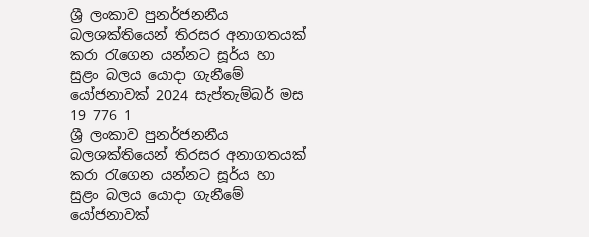ශ්‍රී ලංකාව පුනර්ජනනීය බලශක්තියෙන් තිරසර අනාගතයක් කරා රැගෙන යන්නට සූර්ය හා සුළං බලය යොදා ගැනීමේ යෝජනාවක් 2024 සැප්තැම්බර් මස 19 776 1
ශ්‍රී ලංකාව පුනර්ජනනීය බලශක්තියෙන් තිරසර අනාගතයක් කරා රැගෙන යන්නට සූර්ය හා සුළං බලය යොදා ගැනීමේ යෝජනාවක්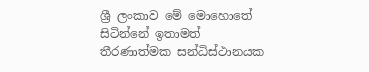ශ්‍රී ලංකාව මේ මොහොතේ සිටින්නේ ඉතාමත් තීරණාත්මක සන්ධිස්ථානයක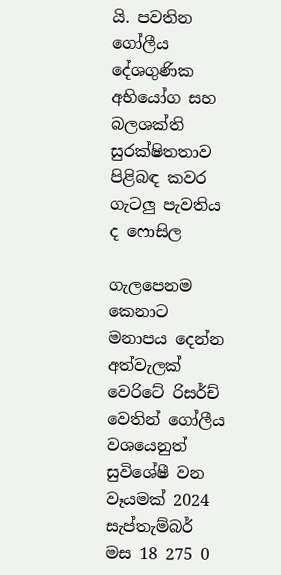යි. පවතින ගෝලීය දේශගුණික අභියෝග සහ බලශක්ති සුරක්ෂිතතාව පිළිබඳ කවර ගැටලු පැවතිය ද ෆොසිල

ගැලපෙනම කෙනාට මනාපය දෙන්න අත්වැලක් වෙරිටේ රිසර්ච් වෙතින් ගෝලීය වශයෙනුත් සුවිශේෂී වන වෑයමක් 2024 සැප්තැම්බර් මස 18 275 0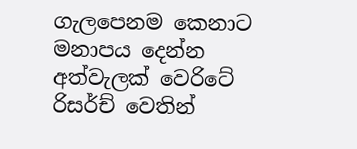ගැලපෙනම කෙනාට මනාපය දෙන්න අත්වැලක් වෙරිටේ රිසර්ච් වෙතින්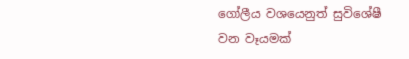ගෝලීය වශයෙනුත් සුවිශේෂී වන වෑයමක්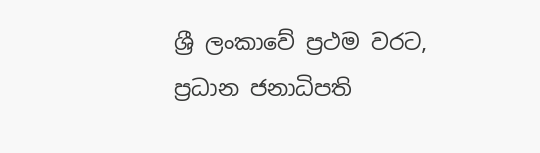ශ්‍රී ලංකාවේ ප්‍රථම වරට, ප්‍රධාන ජනාධිපති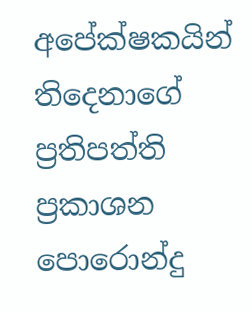අපේක්ෂකයින් තිදෙනාගේ ප්‍රතිපත්ති ප්‍රකාශන පොරොන්දු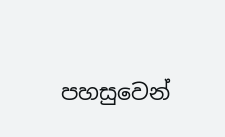පහසුවෙන්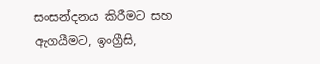සංසන්දනය කිරීමට සහ ඇගයීමට, ඉංග්‍රීසි,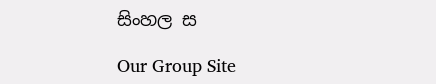සිංහල ස

Our Group Site